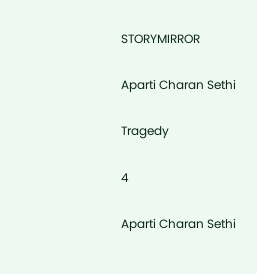STORYMIRROR

Aparti Charan Sethi

Tragedy

4

Aparti Charan Sethi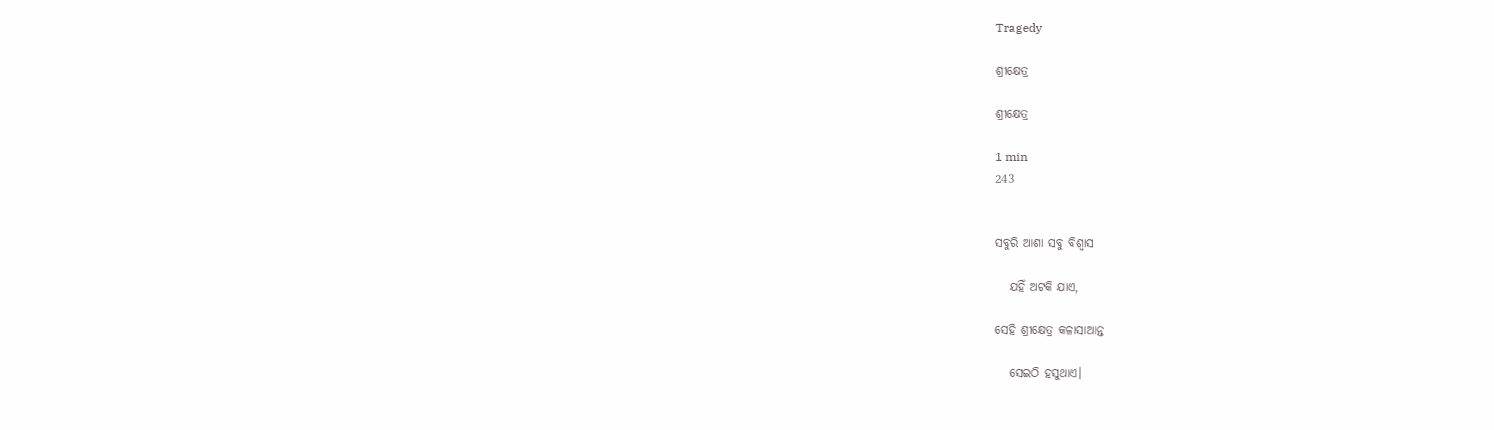Tragedy

ଶ୍ରୀକ୍ଷେତ୍ର

ଶ୍ରୀକ୍ଷେତ୍ର

1 min
243


ସବୁରି ଆଶା ସବୁ ବିଶ୍ଵାସ

   ଯହିଁ ଅଟକି ଯାଏ,

ସେହି ଶ୍ରୀକ୍ଷେତ୍ର କଳାସାଆନ୍ତ

   ସେଇଠି ହସୁଥାଏ।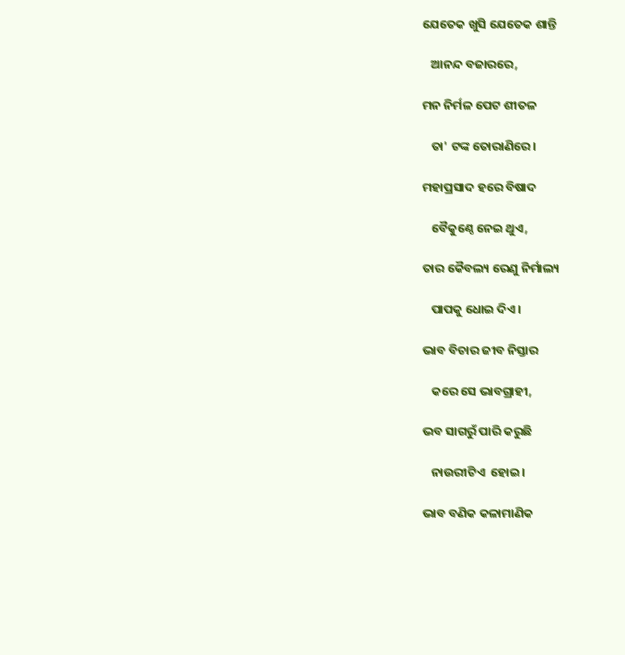ଯେତେକ ଖୁସି ଯେତେକ ଶାନ୍ତି

   ଆନନ୍ଦ ବଜାରରେ,

ମନ ନିର୍ମଳ ପେଟ ଶୀତଳ

   ତା' ଟଙ୍କ ତୋରାଣିରେ।

ମହାପ୍ରସାଦ ହରେ ବିଷାଦ

   ବୈକୁଣ୍ଠେ ନେଇ ଥୁଏ‌,

ତାର କୈବଲ୍ୟ ରେଣୁ ନିର୍ମାଲ୍ୟ

   ପାପକୁ‌ ଧୋଇ ଦିଏ।

ଭାବ ବିଚାର ଜୀବ ନିସ୍ତାର

   କରେ ସେ ଭାବଗ୍ରାହୀ,

ଭବ‌ ସାଗରୁଁ ପାରି କରୁଛି

   ନାଉରୀଟିଏ ‌ ହୋଇ।

ଭାବ ବଣିକ କଳାମାଣିକ‌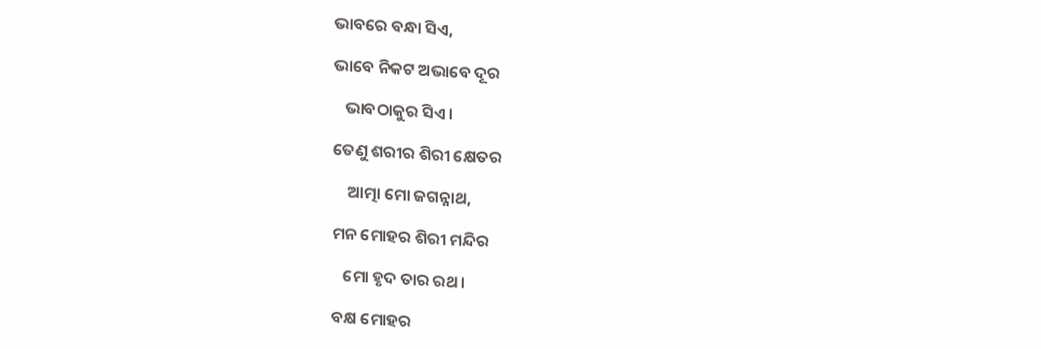ଭାବରେ ବନ୍ଧା ସିଏ,

ଭାବେ ନିକଟ ଅଭାବେ ଦୂର

   ଭାବଠାକୁର‌ ସିଏ।

ତେଣୁ ଶରୀର ଶିରୀ କ୍ଷେତର‌

    ଆତ୍ମା ମୋ ଜଗନ୍ନାଥ,

ମନ ମୋହର ଶିରୀ ମନ୍ଦିର

   ମୋ ହୃଦ ତାର ରଥ।

ବକ୍ଷ ମୋହର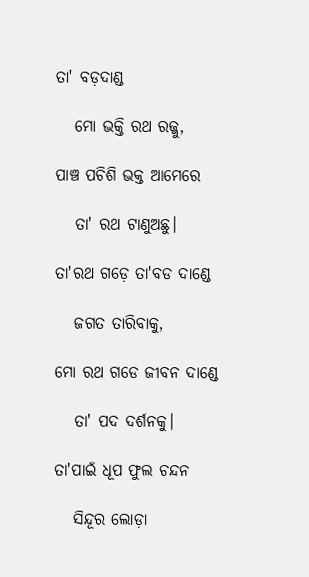ତା' ବଡ଼ଦାଣ୍ଡ

   ମୋ ଭକ୍ତି ରଥ ରଜ୍ଜୁ,

ପାଞ୍ଚ ପଚିଶି‌ ଭକ୍ତ ଆମେରେ‌

   ତା' ରଥ ଟାଣୁଅଛୁ‌।

ତା'ରଥ ଗଡ଼େ ତା'ବଡ ଦାଣ୍ଡେ

   ଜଗତ‌ ତାରିବାକୁ,

ମୋ ରଥ ଗଡେ ଜୀବନ‌ ଦାଣ୍ଡେ

   ତା' ପଦ ଦର୍ଶନକୁ‌।

ତା'ପାଇଁ ଧୂପ ଫୁଲ ଚନ୍ଦନ

   ସିନ୍ଦୂର ଲୋଡ଼ା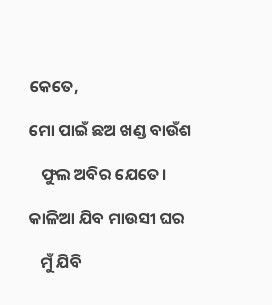କେତେ,

ମୋ ପାଇଁ ଛ‌ଅ ଖଣ୍ଡ ବାଉଁଶ

   ଫୁଲ ଅବିର ଯେତେ।

କାଳିଆ ଯିବ ମାଉସୀ ଘର

   ମୁଁ ଯିବି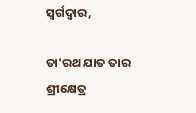ସ୍ଵର୍ଗଦ୍ଵାର‌,

ତା'ରଥ ଯାତ ତାର ଶ୍ରୀକ୍ଷେତ୍ର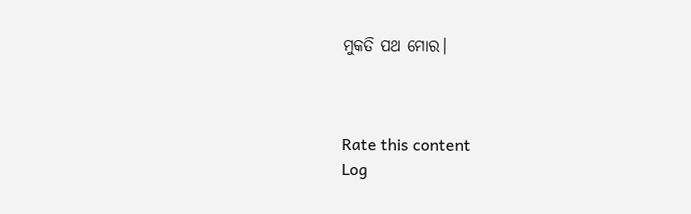ମୁକତି‌ ପଥ ମୋର।



Rate this content
Log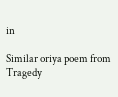in

Similar oriya poem from Tragedy